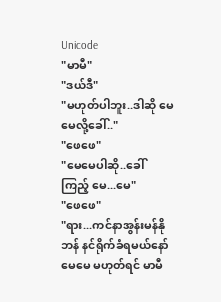Unicode
"မာမီ"
"ဒယ်ဒီ"
"မဟုတ်ပါဘူး..ဒါဆို မေမေလို့ခေါ်.."
"ဖေဖေ"
"မေမေပါဆို..ခေါ်ကြည့် မေ...မေ"
"ဖေဖေ"
"ရား...ကင်နာအွန်းမန်နိုဘန် နင်ရိုက်ခံရမယ်နော် မေမေ မဟုတ်ရင် မာမီ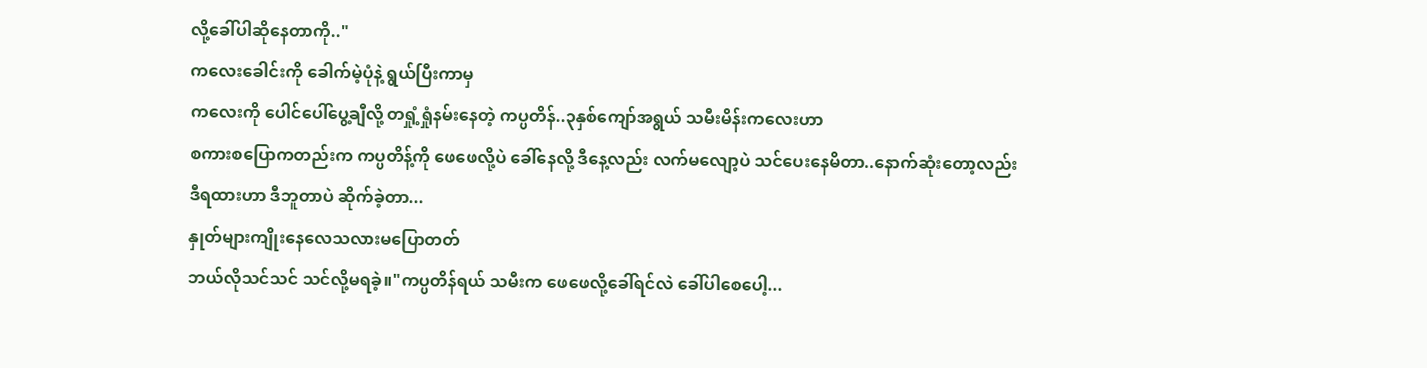လို့ခေါ်ပါဆိုနေတာကို.."
ကလေးခေါင်းကို ခေါက်မဲ့ပုံနဲ့ ရွယ်ပြီးကာမှ
ကလေးကို ပေါင်ပေါ်ပွေ့ချီလို့ တရှုံ့ရှုံနမ်းနေတဲ့ ကပ္ပတိန်..၃နှစ်ကျော်အရွယ် သမီးမိန်းကလေးဟာ
စကားစပြောကတည်းက ကပ္ပတိန့်ကို ဖေဖေလို့ပဲ ခေါ်နေလို့ ဒီနေ့လည်း လက်မလျော့ပဲ သင်ပေးနေမိတာ..နောက်ဆုံးတော့လည်း
ဒီရထားဟာ ဒီဘူတာပဲ ဆိုက်ခဲ့တာ...
နှုတ်များကျိုးနေလေသလားမပြောတတ်
ဘယ်လိုသင်သင် သင်လို့မရခဲ့။"ကပ္ပတိန်ရယ် သမီးက ဖေဖေလို့ခေါ်ရင်လဲ ခေါ်ပါစေပေါ့...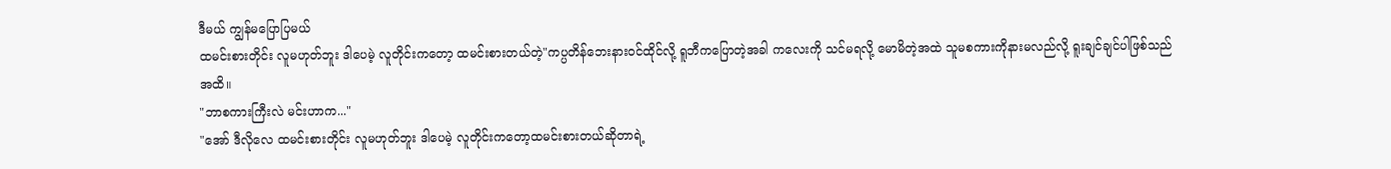ဒီမယ် ကျွန်မပြောပြမယ်
ထမင်းစားတိုင်း လူမဟုတ်ဘူး ဒါပေမဲ့ လူတိုင်းကတော့ ထမင်းစားတယ်တဲ့"ကပ္ပတိန်ဘေးနားဝင်ထိုင်လို့ ရူဘီကပြောတဲ့အခါ ကလေးကို သင်မရလို့ မောမိတဲ့အထဲ သူမစကားကိုနားမလည်လို့ ရူးချင်ချင်ပါဖြစ်သည်အထိ။
"ဘာစကားကြီးလဲ မင်းဟာက..."
"အော် ဒီလိုလေ ထမင်းစားတိုင်း လူမဟုတ်ဘူး ဒါပေမဲ့ လူတိုင်းကတော့ထမင်းစားတယ်ဆိုတာရဲ့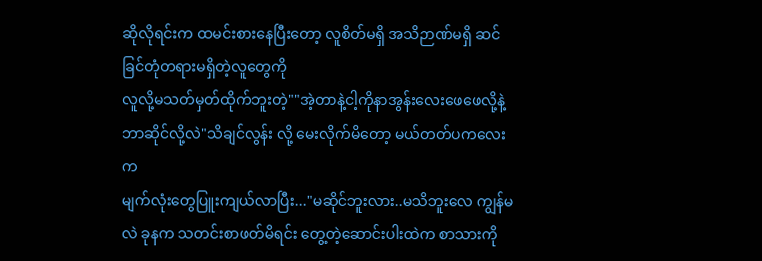ဆိုလိုရင်းက ထမင်းစားနေပြီးတော့ လူစိတ်မရှိ အသိဉာဏ်မရှိ ဆင်ခြင်တုံတရားမရှိတဲ့လူတွေကို
လူလို့မသတ်မှတ်ထိုက်ဘူးတဲ့""အဲ့တာနဲ့ငါ့ကိုနာအွန်းလေးဖေဖေလို့နဲ့
ဘာဆိုင်လို့လဲ"သိချင်လွန်း လို့ မေးလိုက်မိတော့ မယ်တတ်ပကလေးက
မျက်လုံးတွေပြူးကျယ်လာပြီး..."မဆိုင်ဘူးလား..မသိဘူးလေ ကျွန်မလဲ ခုနက သတင်းစာဖတ်မိရင်း တွေ့တဲ့ဆောင်းပါးထဲက စာသားကို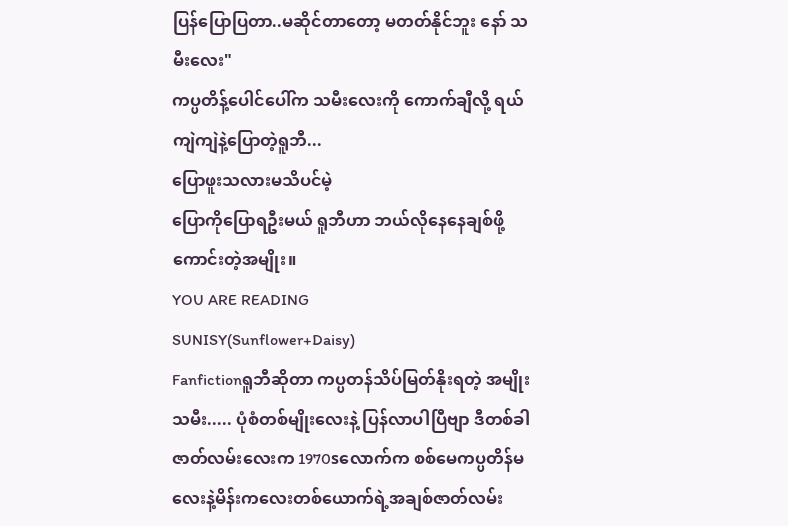ပြန်ပြောပြတာ..မဆိုင်တာတော့ မတတ်နိုင်ဘူး နော် သမီးလေး"
ကပ္ပတိန့်ပေါင်ပေါ်က သမီးလေးကို ကောက်ချီလို့ ရယ်ကျဲကျဲနဲ့ပြောတဲ့ရူဘီ...
ပြောဖူးသလားမသိပင်မဲ့
ပြောကိုပြောရဦးမယ် ရူဘီဟာ ဘယ်လိုနေနေချစ်ဖို့ကောင်းတဲ့အမျိုး။
YOU ARE READING
SUNISY(Sunflower+Daisy)
Fanfictionရူဘီဆိုတာ ကပ္ပတန်သိပ်မြတ်နိုးရတဲ့ အမျိုးသမီး..... ပုံစံတစ်မျိုးလေးနဲ့ ပြန်လာပါပြီဗျာ ဒီတစ်ခါဇာတ်လမ်းလေးက 1970sလောက်က စစ်မေကပ္ပတိန်မလေးနဲ့မိန်းကလေးတစ်ယောက်ရဲ့အချစ်ဇာတ်လမ်း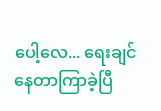ပေါ့လေ... ရေးချင်နေတာကြာခဲ့ပြီ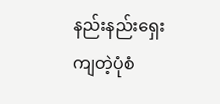နည်းနည်းရှေးကျတဲ့ပုံစံ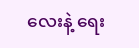လေးနဲ့ ရေး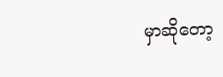မှာဆိုတော့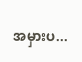အမှားပ...